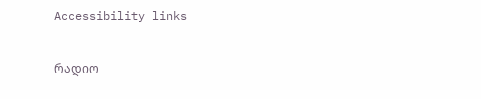Accessibility links

რადიო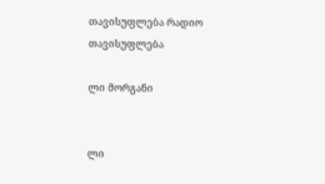თავისუფლება რადიო თავისუფლება

ლი მორგანი


ლი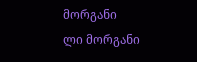მორგანი
ლი მორგანი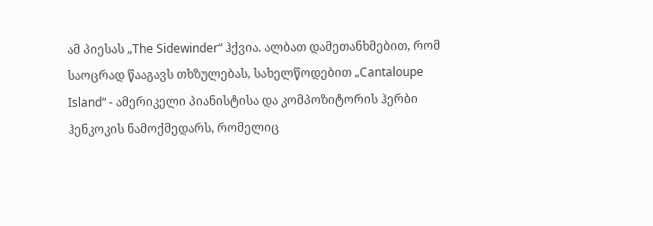ამ პიესას „The Sidewinder“ ჰქვია. ალბათ დამეთანხმებით, რომ საოცრად წააგავს თხზულებას, სახელწოდებით „Cantaloupe Island“ - ამერიკელი პიანისტისა და კომპოზიტორის ჰერბი ჰენკოკის ნამოქმედარს, რომელიც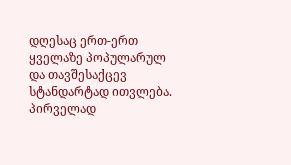დღესაც ერთ-ერთ ყველაზე პოპულარულ და თავშესაქცევ სტანდარტად ითვლება. პირველად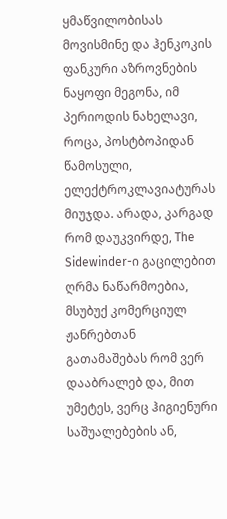ყმაწვილობისას მოვისმინე და ჰენკოკის ფანკური აზროვნების ნაყოფი მეგონა, იმ პერიოდის ნახელავი, როცა, პოსტბოპიდან წამოსული, ელექტროკლავიატურას მიუჯდა. არადა, კარგად რომ დაუკვირდე, The Sidewinder-ი გაცილებით ღრმა ნაწარმოებია, მსუბუქ კომერციულ ჟანრებთან გათამაშებას რომ ვერ დააბრალებ და, მით უმეტეს, ვერც ჰიგიენური საშუალებების ან,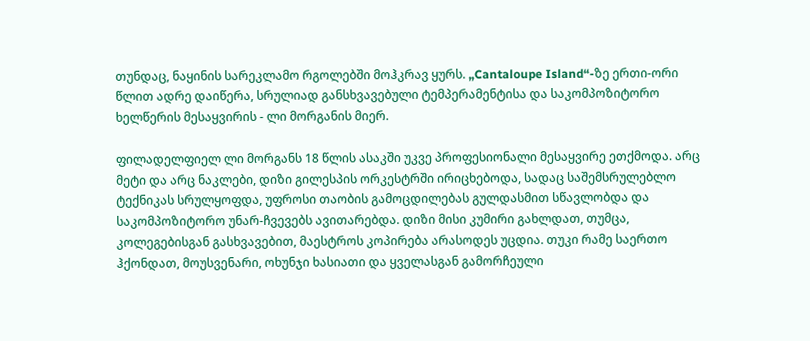თუნდაც, ნაყინის სარეკლამო რგოლებში მოჰკრავ ყურს. „Cantaloupe Island“-ზე ერთი-ორი წლით ადრე დაიწერა, სრულიად განსხვავებული ტემპერამენტისა და საკომპოზიტორო ხელწერის მესაყვირის - ლი მორგანის მიერ.

ფილადელფიელ ლი მორგანს 18 წლის ასაკში უკვე პროფესიონალი მესაყვირე ეთქმოდა. არც მეტი და არც ნაკლები, დიზი გილესპის ორკესტრში ირიცხებოდა, სადაც საშემსრულებლო ტექნიკას სრულყოფდა, უფროსი თაობის გამოცდილებას გულდასმით სწავლობდა და საკომპოზიტორო უნარ-ჩვევებს ავითარებდა. დიზი მისი კუმირი გახლდათ, თუმცა, კოლეგებისგან გასხვავებით, მაესტროს კოპირება არასოდეს უცდია. თუკი რამე საერთო ჰქონდათ, მოუსვენარი, ოხუნჯი ხასიათი და ყველასგან გამორჩეული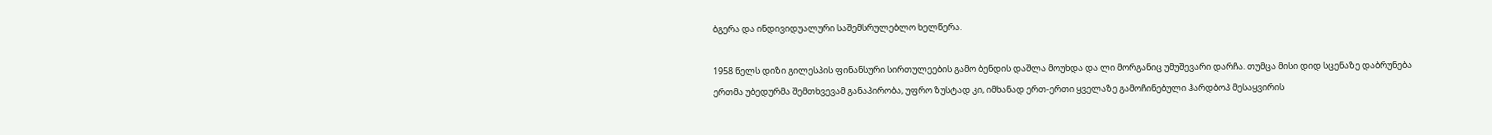ბგერა და ინდივიდუალური საშემსრულებლო ხელწერა.

1958 წელს დიზი გილესპის ფინანსური სირთულეების გამო ბენდის დაშლა მოუხდა და ლი მორგანიც უმუშევარი დარჩა. თუმცა მისი დიდ სცენაზე დაბრუნება ერთმა უბედურმა შემთხვევამ განაპირობა, უფრო ზუსტად კი, იმხანად ერთ-ერთი ყველაზე გამოჩინებული ჰარდბოპ მესაყვირის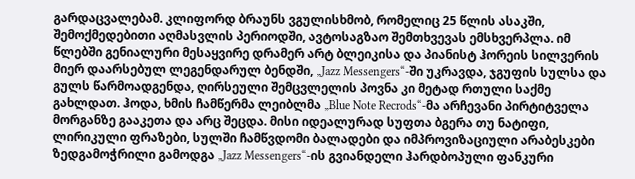გარდაცვალებამ. კლიფორდ ბრაუნს ვგულისხმობ, რომელიც 25 წლის ასაკში, შემოქმედებითი აღმასვლის პერიოდში, ავტოსაგზაო შემთხვევას ემსხვერპლა. იმ წლებში გენიალური მესაყვირე დრამერ არტ ბლეიკისა და პიანისტ ჰორეის სილვერის მიერ დაარსებულ ლეგენდარულ ბენდში, „Jazz Messengers“-ში უკრავდა, ჯგუფის სულსა და გულს წარმოადგენდა, ღირსეული შემცვლელის პოვნა კი მეტად რთული საქმე გახლდათ. ჰოდა, ხმის ჩამწერმა ლეიბლმა „Blue Note Recrods“-მა არჩევანი პირტიტველა მორგანზე გააკეთა და არც შეცდა. მისი იდეალურად სუფთა ბგერა თუ ნატიფი, ლირიკული ფრაზები, სულში ჩამწვდომი ბალადები და იმპროვიზაციული არაბესკები ზედგამოჭრილი გამოდგა „Jazz Messengers“-ის გვიანდელი ჰარდბოპული ფანკური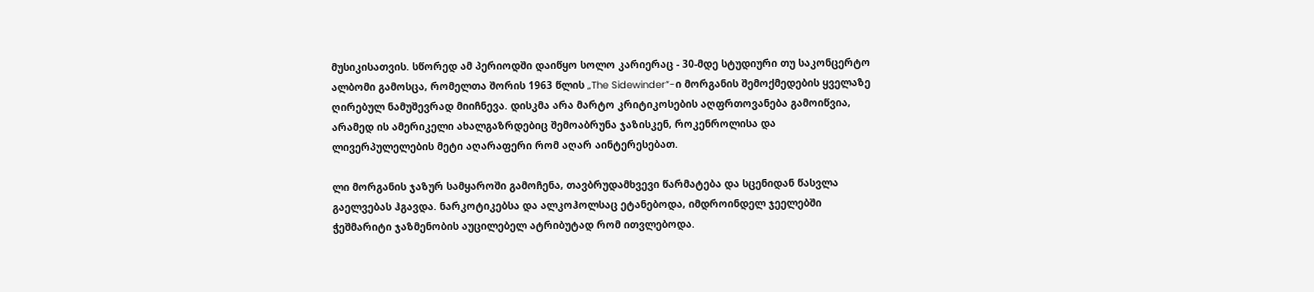მუსიკისათვის. სწორედ ამ პერიოდში დაიწყო სოლო კარიერაც - 30-მდე სტუდიური თუ საკონცერტო ალბომი გამოსცა, რომელთა შორის 1963 წლის „The Sidewinder“-ი მორგანის შემოქმედების ყველაზე ღირებულ ნამუშევრად მიიჩნევა. დისკმა არა მარტო კრიტიკოსების აღფრთოვანება გამოიწვია, არამედ ის ამერიკელი ახალგაზრდებიც შემოაბრუნა ჯაზისკენ, როკენროლისა და ლივერპულელების მეტი აღარაფერი რომ აღარ აინტერესებათ.

ლი მორგანის ჯაზურ სამყაროში გამოჩენა, თავბრუდამხვევი წარმატება და სცენიდან წასვლა გაელვებას ჰგავდა. ნარკოტიკებსა და ალკოჰოლსაც ეტანებოდა, იმდროინდელ ჯეელებში ჭეშმარიტი ჯაზმენობის აუცილებელ ატრიბუტად რომ ითვლებოდა.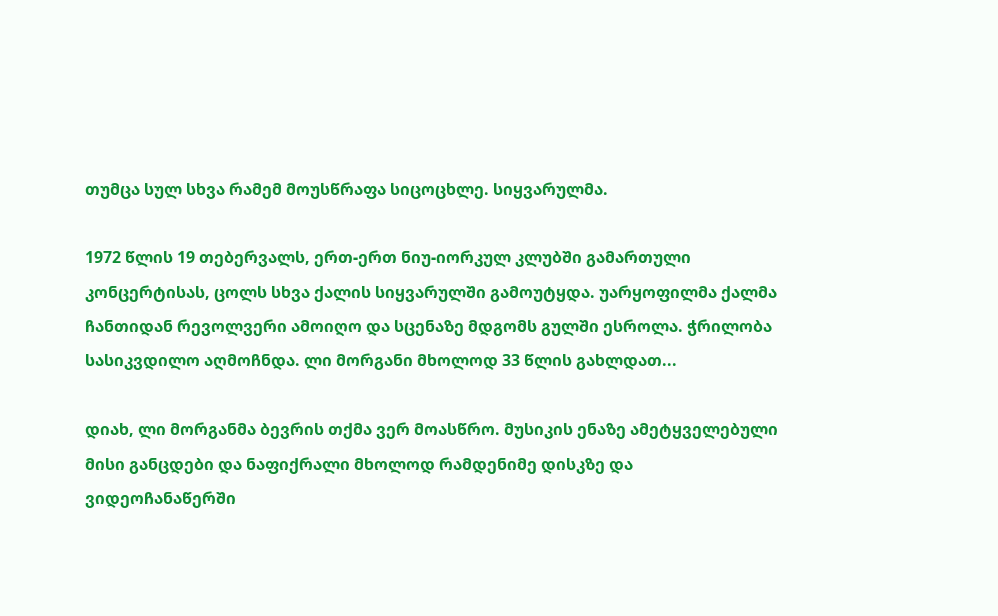თუმცა სულ სხვა რამემ მოუსწრაფა სიცოცხლე. სიყვარულმა.

1972 წლის 19 თებერვალს, ერთ-ერთ ნიუ-იორკულ კლუბში გამართული კონცერტისას, ცოლს სხვა ქალის სიყვარულში გამოუტყდა. უარყოფილმა ქალმა ჩანთიდან რევოლვერი ამოიღო და სცენაზე მდგომს გულში ესროლა. ჭრილობა სასიკვდილო აღმოჩნდა. ლი მორგანი მხოლოდ 33 წლის გახლდათ...

დიახ, ლი მორგანმა ბევრის თქმა ვერ მოასწრო. მუსიკის ენაზე ამეტყველებული მისი განცდები და ნაფიქრალი მხოლოდ რამდენიმე დისკზე და ვიდეოჩანაწერში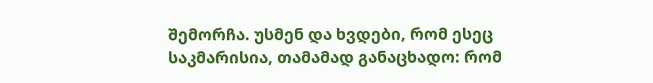შემორჩა. უსმენ და ხვდები, რომ ესეც საკმარისია, თამამად განაცხადო: რომ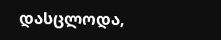დასცლოდა,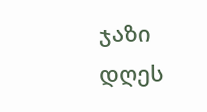ჯაზი დღეს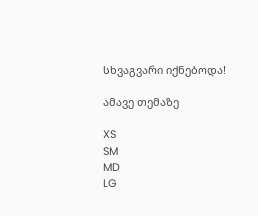სხვაგვარი იქნებოდა!

ამავე თემაზე

XS
SM
MD
LG